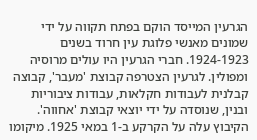הגרעין המייסד הוקם בפתח תקווה על ידי שמונים מאנשי פלוגת עין חרוד בשנים 1924-1923. חברי הגרעין היו עולים מרוסיה ומפולין. לגרעין הצטרפה קבוצת 'מעבר', קבוצה קבלנית לעבודות חקלאות, עבודות ציבוריות ובנין, שנוסדה על ידי יוצאי קבוצת 'אחווה'. הקיבוץ עלה על הקרקע ב-1 במאי 1925. מיקומו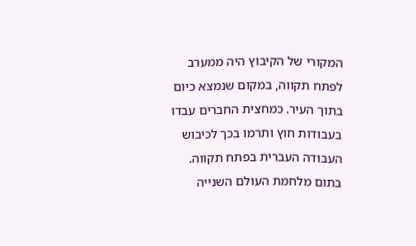המקורי של הקיבוץ היה ממערב לפתח תקווה, במקום שנמצא כיום בתוך העיר. כמחצית החברים עבדו בעבודות חוץ ותרמו בכך לכיבוש העבודה העברית בפתח תקווה.
בתום מלחמת העולם השנייה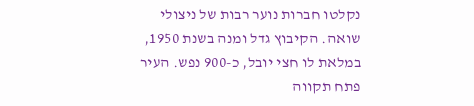נקלטו חברות נוער רבות של ניצולי שואה. הקיבוץ גדל ומנה בשנת 1950, במלאת לו חצי יובל, כ-900 נפש. העיר פתח תקווה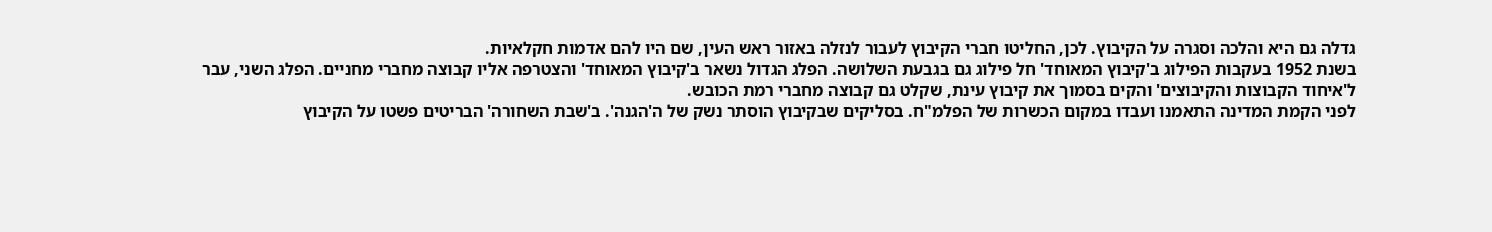גדלה גם היא והלכה וסגרה על הקיבוץ. לכן, החליטו חברי הקיבוץ לעבור לנזלה באזור ראש העין, שם היו להם אדמות חקלאיות.
בשנת 1952 בעקבות הפילוג ב'קיבוץ המאוחד' חל פילוג גם בגבעת השלושה. הפלג הגדול נשאר ב'קיבוץ המאוחד' והצטרפה אליו קבוצה מחברי מחניים. הפלג השני, עבר ל'איחוד הקבוצות והקיבוצים' והקים בסמוך את קיבוץ עינת, שקלט גם קבוצה מחברי רמת הכובש.
לפני הקמת המדינה התאמנו ועבדו במקום הכשרות של הפלמ"ח. בסליקים שבקיבוץ הוסתר נשק של ה'הגנה'. ב'שבת השחורה' הבריטים פשטו על הקיבוץ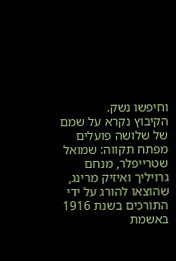וחיפשו נשק.
הקיבוץ נקרא על שמם של שלושה פועלים מפתח תקווה: שמואל שטרייפלר, מנחם גרויליך ואיזיק מרינג, שהוצאו להורג על ידי התורכים בשנת 1916 באשמת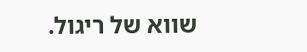שווא של ריגול.